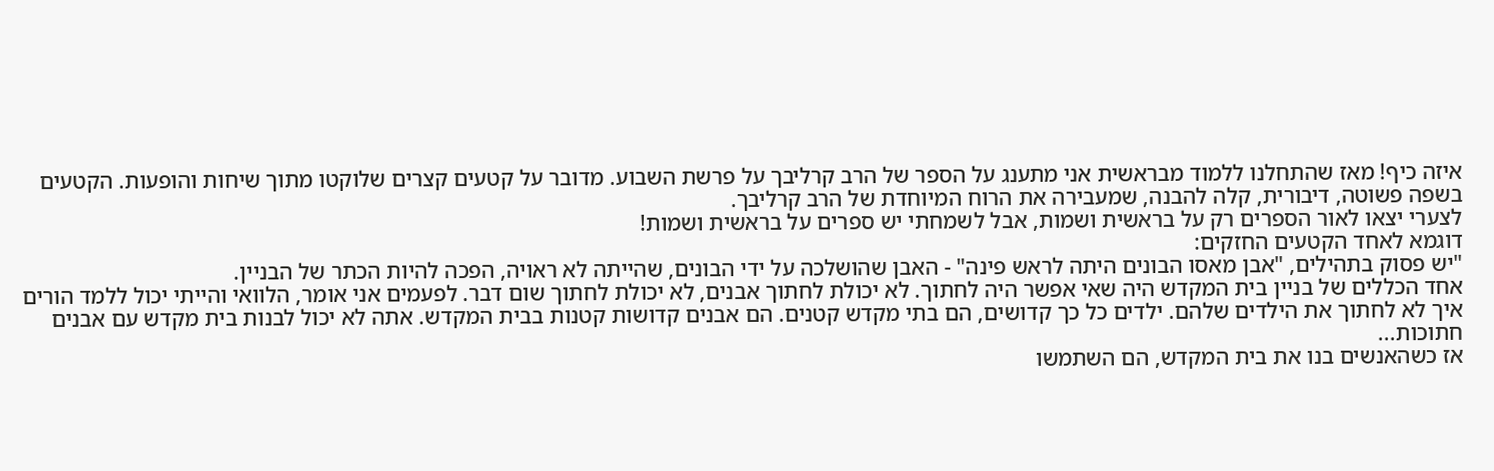איזה כיף! מאז שהתחלנו ללמוד מבראשית אני מתענג על הספר של הרב קרליבך על פרשת השבוע. מדובר על קטעים קצרים שלוקטו מתוך שיחות והופעות. הקטעים בשפה פשוטה, דיבורית, קלה להבנה, שמעבירה את הרוח המיוחדת של הרב קרליבך.
לצערי יצאו לאור הספרים רק על בראשית ושמות, אבל לשמחתי יש ספרים על בראשית ושמות!
דוגמא לאחד הקטעים החזקים:
"יש פסוק בתהילים, "אבן מאסו הבונים היתה לראש פינה" - האבן שהושלכה על ידי הבונים, שהייתה לא ראויה, הפכה להיות הכתר של הבניין.
אחד הכללים של בניין בית המקדש היה שאי אפשר היה לחתוך. לא יכולת לחתוך אבנים, לא יכולת לחתוך שום דבר. לפעמים אני אומר, הלוואי והייתי יכול ללמד הורים איך לא לחתוך את הילדים שלהם. ילדים כל כך קדושים, הם בתי מקדש קטנים. הם אבנים קדושות קטנות בבית המקדש. אתה לא יכול לבנות בית מקדש עם אבנים חתוכות...
אז כשהאנשים בנו את בית המקדש, הם השתמשו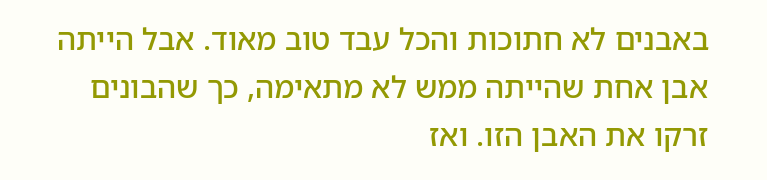באבנים לא חתוכות והכל עבד טוב מאוד. אבל הייתה אבן אחת שהייתה ממש לא מתאימה, כך שהבונים זרקו את האבן הזו. ואז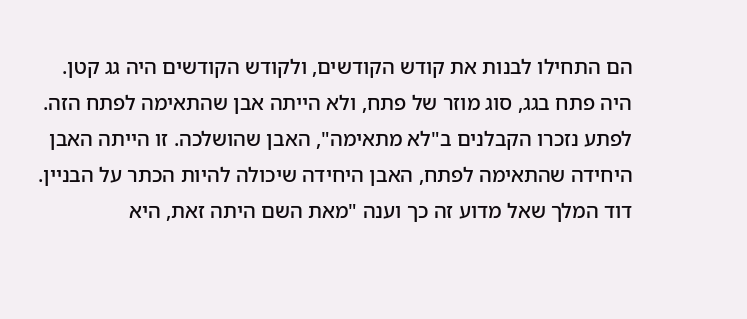הם התחילו לבנות את קודש הקודשים, ולקודש הקודשים היה גג קטן. היה פתח בגג, סוג מוזר של פתח, ולא הייתה אבן שהתאימה לפתח הזה. לפתע נזכרו הקבלנים ב"לא מתאימה", האבן שהושלכה. זו הייתה האבן היחידה שהתאימה לפתח, האבן היחידה שיכולה להיות הכתר על הבניין.
דוד המלך שאל מדוע זה כך וענה "מאת השם היתה זאת, היא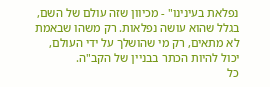נפלאת בעינינו" - מכיוון שזה עולם של השם, בגלל שהוא עושה נפלאות. רק משהו שבאמת לא מתאים, רק מי שהושלך על ידי העולם, יכול להיות הכתר בבניין של הקב"ה.
כל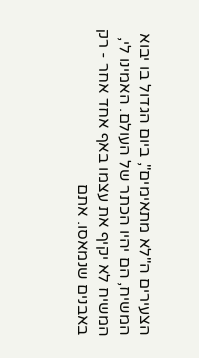הצעירים ה"לא מתאימים", ביום הגדול בו יבוא המשיח, הם יהיו הכתר של העולם. האמינו לי, המשיח לא יקיף את עצמו באף אחד אחר - רק באבנים שנמאסו. אתם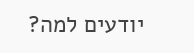יודעים למה?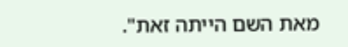מאת השם הייתה זאת".